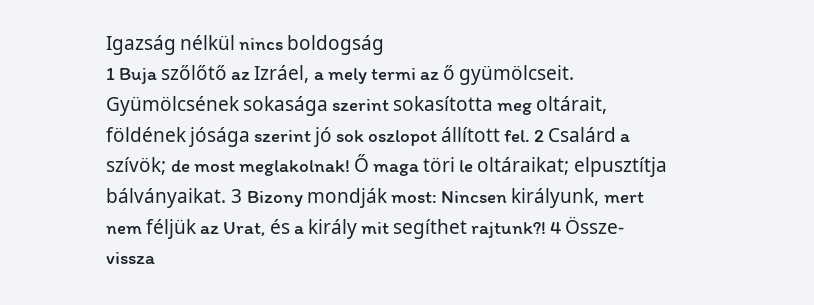Igazság nélkül nincs boldogság
1 Buja szőlőtő az Izráel, a mely termi az ő gyümölcseit. Gyümölcsének sokasága szerint sokasította meg oltárait, földének jósága szerint jó sok oszlopot állított fel. 2 Csalárd a szívök; de most meglakolnak! Ő maga töri le oltáraikat; elpusztítja bálványaikat. 3 Bizony mondják most: Nincsen királyunk, mert nem féljük az Urat, és a király mit segíthet rajtunk?! 4 Össze-vissza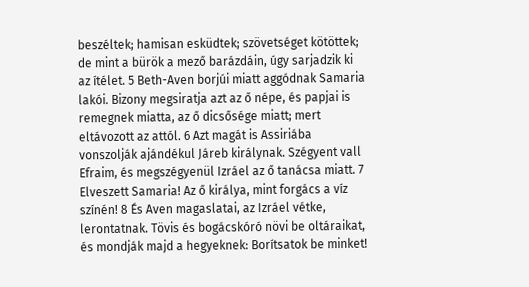beszéltek; hamisan esküdtek; szövetséget kötöttek; de mint a bürök a mező barázdáin, úgy sarjadzik ki az ítélet. 5 Beth-Aven borjúi miatt aggódnak Samaria lakói. Bizony megsiratja azt az ő népe, és papjai is remegnek miatta, az ő dicsősége miatt; mert eltávozott az attól. 6 Azt magát is Assiriába vonszolják ajándékul Járeb királynak. Szégyent vall Efraim, és megszégyenül Izráel az ő tanácsa miatt. 7 Elveszett Samaria! Az ő királya, mint forgács a víz színén! 8 És Aven magaslatai, az Izráel vétke, lerontatnak. Tövis és bogácskóró növi be oltáraikat, és mondják majd a hegyeknek: Borítsatok be minket!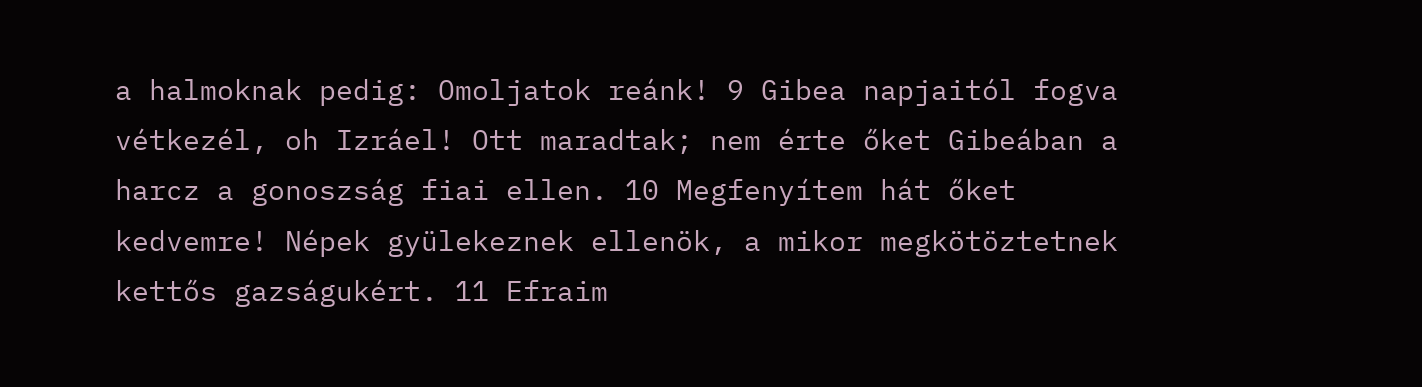a halmoknak pedig: Omoljatok reánk! 9 Gibea napjaitól fogva vétkezél, oh Izráel! Ott maradtak; nem érte őket Gibeában a harcz a gonoszság fiai ellen. 10 Megfenyítem hát őket kedvemre! Népek gyülekeznek ellenök, a mikor megkötöztetnek kettős gazságukért. 11 Efraim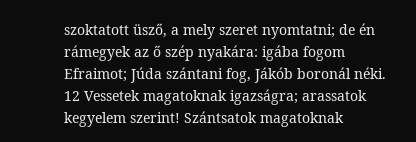szoktatott üsző, a mely szeret nyomtatni; de én rámegyek az ő szép nyakára: igába fogom Efraimot; Júda szántani fog, Jákób boronál néki. 12 Vessetek magatoknak igazságra; arassatok kegyelem szerint! Szántsatok magatoknak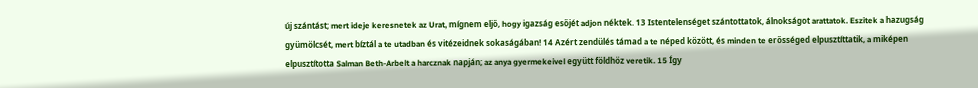új szántást; mert ideje keresnetek az Urat, mígnem eljő, hogy igazság esőjét adjon néktek. 13 Istentelenséget szántottatok, álnokságot arattatok. Eszitek a hazugság gyümölcsét, mert bíztál a te utadban és vitézeidnek sokaságában! 14 Azért zendülés támad a te néped között, és minden te erősséged elpusztíttatik, a miképen elpusztította Salman Beth-Arbelt a harcznak napján; az anya gyermekeivel együtt földhöz veretik. 15 Így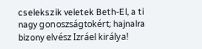cselekszik veletek Beth-El, a ti nagy gonoszságtokért; hajnalra bizony elvész Izráel királya!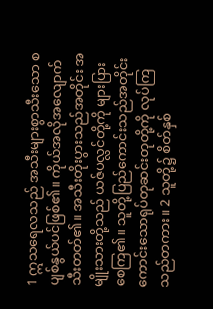1 ဣသရေလသည် အသီးများစွာသီးသော စပျစ်နွယ်ပင်ဖြစ်၏။ ကိုယ်အလိုအလျောက် သီးတတ်၏။ အသီးတိုးပွားသည်အတိုင်း အမျိုးသားတို့သည် ယဇ်ပလ္လင်တို့ကို များပြားစေကြ၏။ သူတို့ပြည်ကောင်းသည်အတိုင်း ကောင်းသောရုပ်တုဆင်းတုတို့ကို လုပ်ကြသည်တကား။ 2 သူတို့၌ စိတ်နှစ်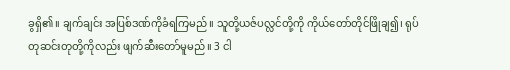ခွရှိ၏။ ချက်ချင်း အပြစ်ဒဏ်ကိုခံရကြမည်။ သူတို့ယဇ်ပလ္လင်တို့ကို ကိုယ်တော်တိုင်ဖြိုချ၍၊ ရုပ်တုဆင်းတုတို့ကိုလည်း ဖျက်ဆီးတော်မူမည်။ 3 ငါ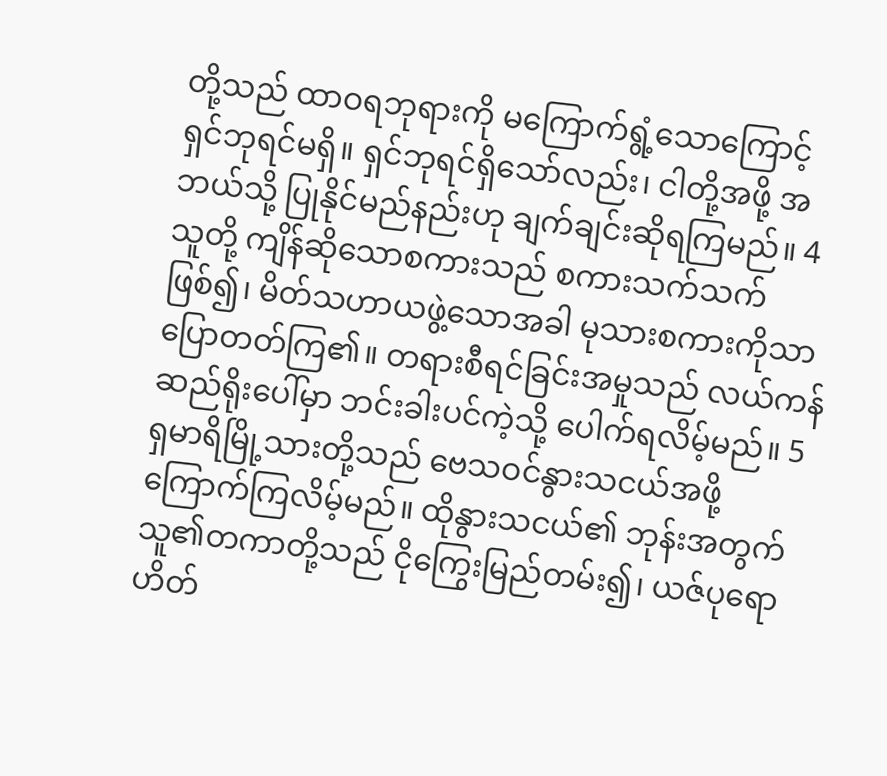တို့သည် ထာဝရဘုရားကို မကြောက်ရွံ့သောကြောင့် ရှင်ဘုရင်မရှိ။ ရှင်ဘုရင်ရှိသော်လည်း၊ ငါတို့အဖို့ အဘယ်သို့ ပြုနိုင်မည်နည်းဟု ချက်ချင်းဆိုရကြမည်။ 4 သူတို့ ကျိန်ဆိုသောစကားသည် စကားသက်သက်ဖြစ်၍၊ မိတ်သဟာယဖွဲ့သောအခါ မုသားစကားကိုသာ ပြောတတ်ကြ၏။ တရားစီရင်ခြင်းအမှုသည် လယ်ကန်ဆည်ရိုးပေါ်မှာ ဘင်းခါးပင်ကဲ့သို့ ပေါက်ရလိမ့်မည်။ 5 ရှမာရိမြို့သားတို့သည် ဗေသဝင်နွားသငယ်အဖို့ ကြောက်ကြလိမ့်မည်။ ထိုနွားသငယ်၏ ဘုန်းအတွက် သူ၏တကာတို့သည် ငိုကြွေးမြည်တမ်း၍၊ ယဇ်ပုရောဟိတ်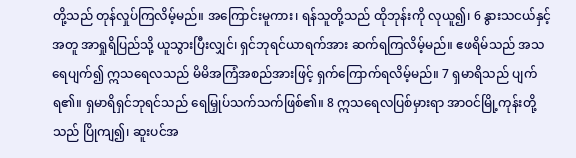တို့သည် တုန်လှုပ်ကြလိမ့်မည်။ အကြောင်းမူကား၊ ရန်သူတို့သည် ထိုဘုန်းကို လုယူ၍၊ 6 နွားသငယ်နှင့်အတူ အာရှုရိပြည်သို့ ယူသွားပြီးလျှင်၊ ရှင်ဘုရင်ယာရက်အား ဆက်ရကြလိမ့်မည်။ ဧဖရိမ်သည် အသရေပျက်၍ ဣသရေလသည် မိမိအကြံအစည်အားဖြင့် ရှက်ကြောက်ရလိမ့်မည်။ 7 ရှမာရိသည် ပျက်ရ၏။ ရှမာရိရှင်ဘုရင်သည် ရေမြှုပ်သက်သက်ဖြစ်၏။ 8 ဣသရေလပြစ်မှားရာ အာဝင်မြို့ကုန်းတို့သည် ပြိုကျ၍၊ ဆူးပင်အ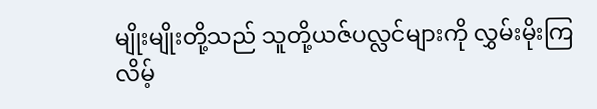မျိုးမျိုးတို့သည် သူတို့ယဇ်ပလ္လင်များကို လွှမ်းမိုးကြလိမ့်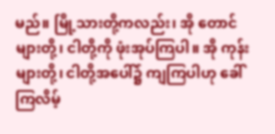မည်။ မြို့သားတို့ကလည်း၊ အို တောင်များတို့၊ ငါတို့ကို ဖုံးအုပ်ကြပါ။ အို ကုန်းများတို့၊ ငါတို့အပေါ်၌ ကျကြပါဟု ခေါ်ကြလိမ့်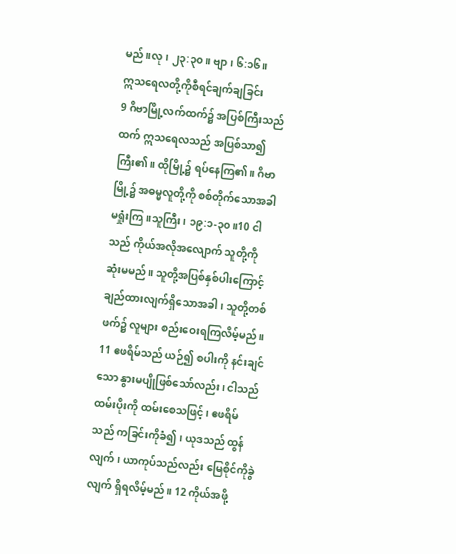မည်။လု၊ ၂၃:၃၀။ ဗျာ၊ ၆:၁၆။
ဣသရေလတို့ကိုစီရင်ချက်ချခြင်း
9 ဂိဗာမြို့လက်ထက်၌ အပြစ်ကြီးသည်ထက် ဣသရေလသည် အပြစ်သာ၍ ကြီး၏။ ထိုမြို့၌ ရပ်နေကြ၏။ ဂိဗာမြို့၌ အဓမ္မလူတို့ကို စစ်တိုက်သောအခါ မရှုံးကြ။သူကြီး၊ ၁၉:၁-၃၀။10 ငါသည် ကိုယ်အလိုအလျောက် သူတို့ကို ဆုံးမမည်။ သူတို့အပြစ်နှစ်ပါးကြောင့် ချည်ထားလျက်ရှိသောအခါ၊ သူတို့တစ်ဖက်၌ လူများ စည်းဝေးရကြလိမ့်မည်။ 11 ဧဖရိမ်သည် ယဉ်၍ စပါးကို နင်းချင်သော နွားမပျိုဖြစ်သော်လည်း၊ ငါသည် ထမ်းပိုးကို ထမ်းစေသဖြင့်၊ ဧဖရိမ်သည် ကခြင်းကိုခံ၍၊ ယုဒသည် ထွန်လျက်၊ ယာကုပ်သည်လည်း မြေစိုင်ကိုခွဲလျက် ရှိရလိမ့်မည်။ 12 ကိုယ်အဖို့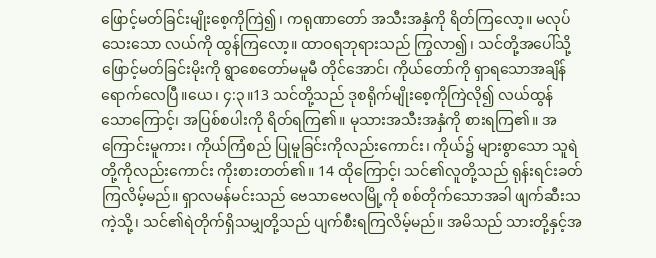ဖြောင့်မတ်ခြင်းမျိုးစေ့ကိုကြဲ၍၊ ကရုဏာတော် အသီးအနှံကို ရိတ်ကြလော့။ မလုပ်သေးသော လယ်ကို ထွန်ကြလော့။ ထာဝရဘုရားသည် ကြွလာ၍၊ သင်တို့အပေါ်သို့ ဖြောင့်မတ်ခြင်းမိုးကို ရွာစေတော်မမူမီ တိုင်အောင်၊ ကိုယ်တော်ကို ရှာရသောအချိန် ရောက်လေပြီ။ယေ၊ ၄:၃။13 သင်တို့သည် ဒုစရိုက်မျိုးစေ့ကိုကြဲလို၍ လယ်ထွန်သောကြောင့်၊ အပြစ်စပါးကို ရိတ်ရကြ၏။ မုသားအသီးအနှံကို စားရကြ၏။ အကြောင်းမူကား၊ ကိုယ်ကြံစည် ပြုမူခြင်းကိုလည်းကောင်း၊ ကိုယ်၌ များစွာသော သူရဲတို့ကိုလည်းကောင်း ကိုးစားတတ်၏။ 14 ထိုကြောင့်၊ သင်၏လူတို့သည် ရုန်းရင်းခတ်ကြလိမ့်မည်။ ရှာလမန်မင်းသည် ဗေသာဗေလမြို့ကို စစ်တိုက်သောအခါ ဖျက်ဆီးသကဲ့သို့၊ သင်၏ရဲတိုက်ရှိသမျှတို့သည် ပျက်စီးရကြလိမ့်မည်။ အမိသည် သားတို့နှင့်အ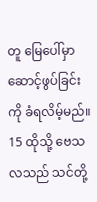တူ မြေပေါ်မှာ ဆောင့်ဖွပ်ခြင်းကို ခံရလိမ့်မည်။ 15 ထိုသို့ ဗေသလသည် သင်တို့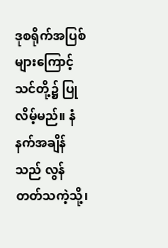ဒုစရိုက်အပြစ်များကြောင့် သင်တို့၌ ပြုလိမ့်မည်။ နံနက်အချိန်သည် လွန်တတ်သကဲ့သို့၊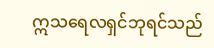ဣသရေလရှင်ဘုရင်သည်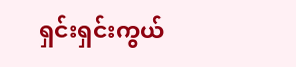ရှင်းရှင်းကွယ်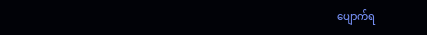ပျောက်ရ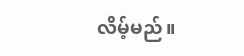လိမ့်မည်။